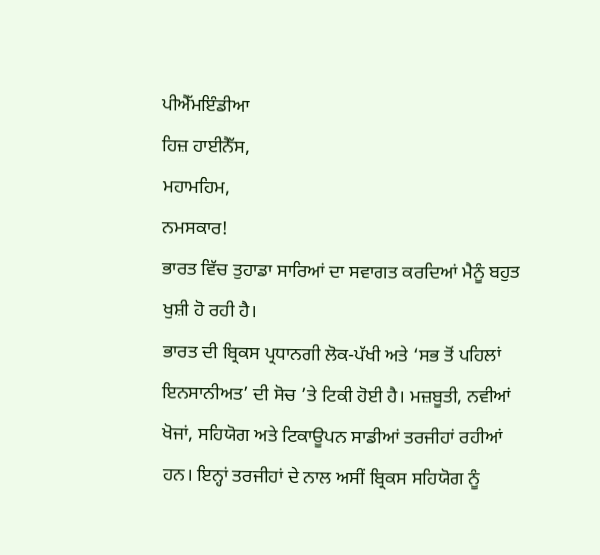ਪੀਐੱਮਇੰਡੀਆ
ਹਿਜ਼ ਹਾਈਨੈੱਸ,
ਮਹਾਮਹਿਮ,
ਨਮਸਕਾਰ!
ਭਾਰਤ ਵਿੱਚ ਤੁਹਾਡਾ ਸਾਰਿਆਂ ਦਾ ਸਵਾਗਤ ਕਰਦਿਆਂ ਮੈਨੂੰ ਬਹੁਤ ਖੁਸ਼ੀ ਹੋ ਰਹੀ ਹੈ।
ਭਾਰਤ ਦੀ ਬ੍ਰਿਕਸ ਪ੍ਰਧਾਨਗੀ ਲੋਕ-ਪੱਖੀ ਅਤੇ ‘ਸਭ ਤੋਂ ਪਹਿਲਾਂ ਇਨਸਾਨੀਅਤ’ ਦੀ ਸੋਚ ’ਤੇ ਟਿਕੀ ਹੋਈ ਹੈ। ਮਜ਼ਬੂਤੀ, ਨਵੀਆਂ ਖੋਜਾਂ, ਸਹਿਯੋਗ ਅਤੇ ਟਿਕਾਊਪਨ ਸਾਡੀਆਂ ਤਰਜੀਹਾਂ ਰਹੀਆਂ ਹਨ। ਇਨ੍ਹਾਂ ਤਰਜੀਹਾਂ ਦੇ ਨਾਲ ਅਸੀਂ ਬ੍ਰਿਕਸ ਸਹਿਯੋਗ ਨੂੰ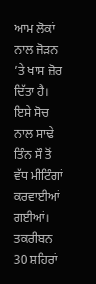ਆਮ ਲੋਕਾਂ ਨਾਲ ਜੋੜਨ ’ਤੇ ਖਾਸ ਜ਼ੋਰ ਦਿੱਤਾ ਹੈ।
ਇਸੇ ਸੋਚ ਨਾਲ ਸਾਢੇ ਤਿੰਨ ਸੌ ਤੋਂ ਵੱਧ ਮੀਟਿੰਗਾਂ ਕਰਵਾਈਆਂ ਗਈਆਂ। ਤਕਰੀਬਨ 30 ਸ਼ਹਿਰਾਂ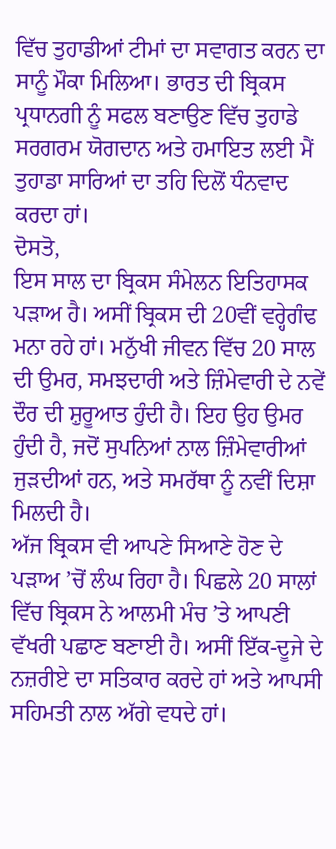ਵਿੱਚ ਤੁਹਾਡੀਆਂ ਟੀਮਾਂ ਦਾ ਸਵਾਗਤ ਕਰਨ ਦਾ ਸਾਨੂੰ ਮੌਕਾ ਮਿਲਿਆ। ਭਾਰਤ ਦੀ ਬ੍ਰਿਕਸ ਪ੍ਰਧਾਨਗੀ ਨੂੰ ਸਫਲ ਬਣਾਉਣ ਵਿੱਚ ਤੁਹਾਡੇ ਸਰਗਰਮ ਯੋਗਦਾਨ ਅਤੇ ਹਮਾਇਤ ਲਈ ਮੈਂ ਤੁਹਾਡਾ ਸਾਰਿਆਂ ਦਾ ਤਹਿ ਦਿਲੋਂ ਧੰਨਵਾਦ ਕਰਦਾ ਹਾਂ।
ਦੋਸਤੋ,
ਇਸ ਸਾਲ ਦਾ ਬ੍ਰਿਕਸ ਸੰਮੇਲਨ ਇਤਿਹਾਸਕ ਪੜਾਅ ਹੈ। ਅਸੀਂ ਬ੍ਰਿਕਸ ਦੀ 20ਵੀਂ ਵਰ੍ਹੇਗੰਢ ਮਨਾ ਰਹੇ ਹਾਂ। ਮਨੁੱਖੀ ਜੀਵਨ ਵਿੱਚ 20 ਸਾਲ ਦੀ ਉਮਰ, ਸਮਝਦਾਰੀ ਅਤੇ ਜ਼ਿੰਮੇਵਾਰੀ ਦੇ ਨਵੇਂ ਦੌਰ ਦੀ ਸ਼ੁਰੂਆਤ ਹੁੰਦੀ ਹੈ। ਇਹ ਉਹ ਉਮਰ ਹੁੰਦੀ ਹੈ, ਜਦੋਂ ਸੁਪਨਿਆਂ ਨਾਲ ਜ਼ਿੰਮੇਵਾਰੀਆਂ ਜੁੜਦੀਆਂ ਹਨ, ਅਤੇ ਸਮਰੱਥਾ ਨੂੰ ਨਵੀਂ ਦਿਸ਼ਾ ਮਿਲਦੀ ਹੈ।
ਅੱਜ ਬ੍ਰਿਕਸ ਵੀ ਆਪਣੇ ਸਿਆਣੇ ਹੋਣ ਦੇ ਪੜਾਅ ’ਚੋਂ ਲੰਘ ਰਿਹਾ ਹੈ। ਪਿਛਲੇ 20 ਸਾਲਾਂ ਵਿੱਚ ਬ੍ਰਿਕਸ ਨੇ ਆਲਮੀ ਮੰਚ ’ਤੇ ਆਪਣੀ ਵੱਖਰੀ ਪਛਾਣ ਬਣਾਈ ਹੈ। ਅਸੀਂ ਇੱਕ-ਦੂਜੇ ਦੇ ਨਜ਼ਰੀਏ ਦਾ ਸਤਿਕਾਰ ਕਰਦੇ ਹਾਂ ਅਤੇ ਆਪਸੀ ਸਹਿਮਤੀ ਨਾਲ ਅੱਗੇ ਵਧਦੇ ਹਾਂ।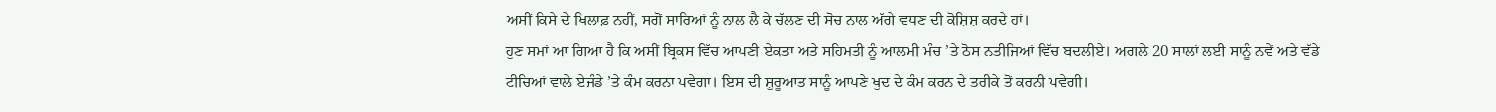ਅਸੀਂ ਕਿਸੇ ਦੇ ਖਿਲਾਫ਼ ਨਹੀਂ, ਸਗੋਂ ਸਾਰਿਆਂ ਨੂੰ ਨਾਲ ਲੈ ਕੇ ਚੱਲਣ ਦੀ ਸੋਚ ਨਾਲ ਅੱਗੇ ਵਧਣ ਦੀ ਕੋਸ਼ਿਸ਼ ਕਰਦੇ ਹਾਂ।
ਹੁਣ ਸਮਾਂ ਆ ਗਿਆ ਹੈ ਕਿ ਅਸੀਂ ਬ੍ਰਿਕਸ ਵਿੱਚ ਆਪਣੀ ਏਕਤਾ ਅਤੇ ਸਹਿਮਤੀ ਨੂੰ ਆਲਮੀ ਮੰਚ ’ਤੇ ਠੋਸ ਨਤੀਜਿਆਂ ਵਿੱਚ ਬਦਲੀਏ। ਅਗਲੇ 20 ਸਾਲਾਂ ਲਈ ਸਾਨੂੰ ਨਵੇਂ ਅਤੇ ਵੱਡੇ ਟੀਚਿਆਂ ਵਾਲੇ ਏਜੰਡੇ ’ਤੇ ਕੰਮ ਕਰਨਾ ਪਵੇਗਾ। ਇਸ ਦੀ ਸ਼ੁਰੂਆਤ ਸਾਨੂੰ ਆਪਣੇ ਖੁਦ ਦੇ ਕੰਮ ਕਰਨ ਦੇ ਤਰੀਕੇ ਤੋਂ ਕਰਨੀ ਪਵੇਗੀ।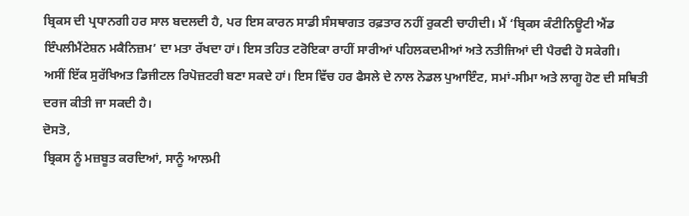ਬ੍ਰਿਕਸ ਦੀ ਪ੍ਰਧਾਨਗੀ ਹਰ ਸਾਲ ਬਦਲਦੀ ਹੈ, ਪਰ ਇਸ ਕਾਰਨ ਸਾਡੀ ਸੰਸਥਾਗਤ ਰਫ਼ਤਾਰ ਨਹੀਂ ਰੁਕਣੀ ਚਾਹੀਦੀ। ਮੈਂ ‘ਬ੍ਰਿਕਸ ਕੰਟੀਨਿਊਟੀ ਐਂਡ ਇੰਪਲੀਮੈਂਟੇਸ਼ਨ ਮਕੈਨਿਜ਼ਮ’ ਦਾ ਮਤਾ ਰੱਖਦਾ ਹਾਂ। ਇਸ ਤਹਿਤ ਟਰੋਇਕਾ ਰਾਹੀਂ ਸਾਰੀਆਂ ਪਹਿਲਕਦਮੀਆਂ ਅਤੇ ਨਤੀਜਿਆਂ ਦੀ ਪੈਰਵੀ ਹੋ ਸਕੇਗੀ।
ਅਸੀਂ ਇੱਕ ਸੁਰੱਖਿਅਤ ਡਿਜੀਟਲ ਰਿਪੋਜ਼ਟਰੀ ਬਣਾ ਸਕਦੇ ਹਾਂ। ਇਸ ਵਿੱਚ ਹਰ ਫੈਸਲੇ ਦੇ ਨਾਲ ਨੋਡਲ ਪੁਆਇੰਟ, ਸਮਾਂ-ਸੀਮਾ ਅਤੇ ਲਾਗੂ ਹੋਣ ਦੀ ਸਥਿਤੀ ਦਰਜ ਕੀਤੀ ਜਾ ਸਕਦੀ ਹੈ।
ਦੋਸਤੋ,
ਬ੍ਰਿਕਸ ਨੂੰ ਮਜ਼ਬੂਤ ਕਰਦਿਆਂ, ਸਾਨੂੰ ਆਲਮੀ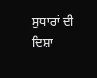ਸੁਧਾਰਾਂ ਦੀ ਦਿਸ਼ਾ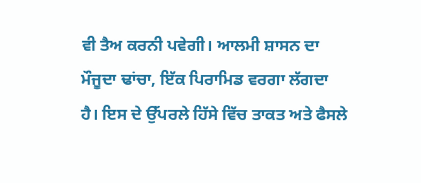ਵੀ ਤੈਅ ਕਰਨੀ ਪਵੇਗੀ। ਆਲਮੀ ਸ਼ਾਸਨ ਦਾ ਮੌਜੂਦਾ ਢਾਂਚਾ, ਇੱਕ ਪਿਰਾਮਿਡ ਵਰਗਾ ਲੱਗਦਾ ਹੈ। ਇਸ ਦੇ ਉੱਪਰਲੇ ਹਿੱਸੇ ਵਿੱਚ ਤਾਕਤ ਅਤੇ ਫੈਸਲੇ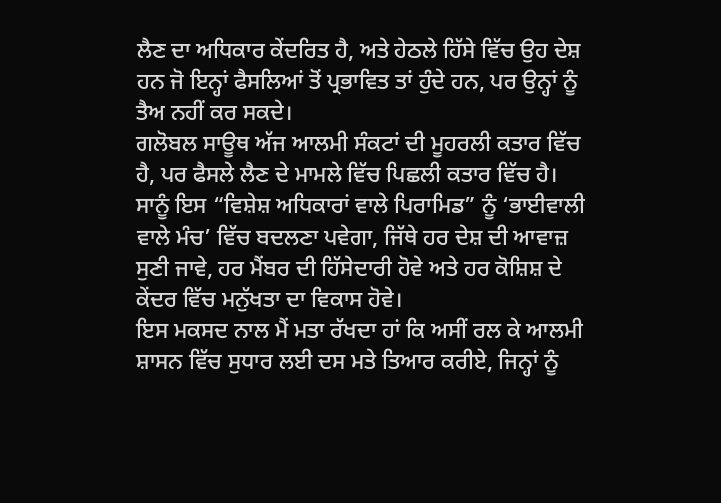ਲੈਣ ਦਾ ਅਧਿਕਾਰ ਕੇਂਦਰਿਤ ਹੈ, ਅਤੇ ਹੇਠਲੇ ਹਿੱਸੇ ਵਿੱਚ ਉਹ ਦੇਸ਼ ਹਨ ਜੋ ਇਨ੍ਹਾਂ ਫੈਸਲਿਆਂ ਤੋਂ ਪ੍ਰਭਾਵਿਤ ਤਾਂ ਹੁੰਦੇ ਹਨ, ਪਰ ਉਨ੍ਹਾਂ ਨੂੰ ਤੈਅ ਨਹੀਂ ਕਰ ਸਕਦੇ।
ਗਲੋਬਲ ਸਾਊਥ ਅੱਜ ਆਲਮੀ ਸੰਕਟਾਂ ਦੀ ਮੂਹਰਲੀ ਕਤਾਰ ਵਿੱਚ ਹੈ, ਪਰ ਫੈਸਲੇ ਲੈਣ ਦੇ ਮਾਮਲੇ ਵਿੱਚ ਪਿਛਲੀ ਕਤਾਰ ਵਿੱਚ ਹੈ। ਸਾਨੂੰ ਇਸ “ਵਿਸ਼ੇਸ਼ ਅਧਿਕਾਰਾਂ ਵਾਲੇ ਪਿਰਾਮਿਡ” ਨੂੰ ‘ਭਾਈਵਾਲੀ ਵਾਲੇ ਮੰਚ’ ਵਿੱਚ ਬਦਲਣਾ ਪਵੇਗਾ, ਜਿੱਥੇ ਹਰ ਦੇਸ਼ ਦੀ ਆਵਾਜ਼ ਸੁਣੀ ਜਾਵੇ, ਹਰ ਮੈਂਬਰ ਦੀ ਹਿੱਸੇਦਾਰੀ ਹੋਵੇ ਅਤੇ ਹਰ ਕੋਸ਼ਿਸ਼ ਦੇ ਕੇਂਦਰ ਵਿੱਚ ਮਨੁੱਖਤਾ ਦਾ ਵਿਕਾਸ ਹੋਵੇ।
ਇਸ ਮਕਸਦ ਨਾਲ ਮੈਂ ਮਤਾ ਰੱਖਦਾ ਹਾਂ ਕਿ ਅਸੀਂ ਰਲ ਕੇ ਆਲਮੀ ਸ਼ਾਸਨ ਵਿੱਚ ਸੁਧਾਰ ਲਈ ਦਸ ਮਤੇ ਤਿਆਰ ਕਰੀਏ, ਜਿਨ੍ਹਾਂ ਨੂੰ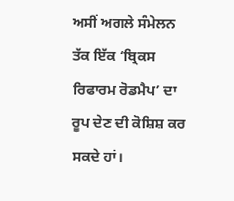ਅਸੀਂ ਅਗਲੇ ਸੰਮੇਲਨ ਤੱਕ ਇੱਕ ‘ਬ੍ਰਿਕਸ ਰਿਫਾਰਮ ਰੋਡਮੈਪ’ ਦਾ ਰੂਪ ਦੇਣ ਦੀ ਕੋਸ਼ਿਸ਼ ਕਰ ਸਕਦੇ ਹਾਂ।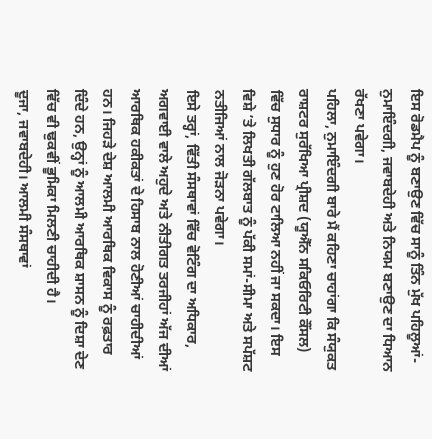ਇਸ ਰੋਡਮੈਪ ਨੂੰ ਬਣਾਉਣ ਵਿੱਚ ਸਾਨੂੰ ਤਿੰਨ ਮੁੱਖ ਪਹਿਲੂਆਂ- ਨੁਮਾਇੰਦਗੀ, ਜਵਾਬਦੇਹੀ ਅਤੇ ਨਿਯਮ ਬਣਾਉਣ ਦਾ ਧਿਆਨ ਰੱਖਣਾ ਪਵੇਗਾ।
ਪਹਿਲਾ, ਨੁਮਾਇੰਦਗੀ ਬਾਰੇ ਮੈਂ ਕਹਿਣਾ ਚਾਹਾਂਗਾ ਕਿ ਸੰਯੁਕਤ ਰਾਸ਼ਟਰ ਸੁਰੱਖਿਆ ਪ੍ਰੀਸ਼ਦ (ਯੂਐੱਨ ਸਕਿਓਰਿਟੀ ਕੌਂਸਲ) ਵਿੱਚ ਸੁਧਾਰ ਨੂੰ ਹੁਣ ਹੋਰ ਟਾਲਿਆ ਨਹੀਂ ਜਾ ਸਕਦਾ। ਇਸ ਵਿਸ਼ੇ ’ਤੇ ਲਿਖਤੀ ਗੱਲਬਾਤ ਨੂੰ ਪੱਕੀ ਸਮਾਂ-ਸੀਮਾ ਅਤੇ ਸਪੱਸ਼ਟ ਨਤੀਜਿਆਂ ਨਾਲ ਜੋੜਨਾ ਪਵੇਗਾ।
ਇਸੇ ਤਰ੍ਹਾਂ, ਵਿੱਤੀ ਸੰਸਥਾਵਾਂ ਵਿੱਚ ਵੋਟਿੰਗ ਦਾ ਅਧਿਕਾਰ, ਅਗਵਾਈ ਵਾਲੇ ਅਹੁਦੇ ਅਤੇ ਨੀਤੀਗਤ ਤਰਜੀਹਾਂ ਅੱਜ ਦੀਆਂ ਆਰਥਿਕ ਹਕੀਕਤਾਂ ਦੇ ਹਿਸਾਬ ਨਾਲ ਹੋਣੀਆਂ ਚਾਹੀਦੀਆਂ ਹਨ। ਜਿਹੜੇ ਦੇਸ਼ ਆਲਮੀ ਆਰਥਿਕ ਵਿਕਾਸ ਨੂੰ ਰਫ਼ਤਾਰ ਦਿੰਦੇ ਹਨ, ਉਨ੍ਹਾਂ ਨੂੰ ਆਲਮੀ ਆਰਥਿਕ ਸ਼ਾਸਨ ਨੂੰ ਦਿਸ਼ਾ ਦੇਣ ਵਿੱਚ ਵੀ ਢੁਕਵੀਂ ਭੂਮਿਕਾ ਮਿਲਣੀ ਚਾਹੀਦੀ ਹੈ।
ਦੂਜਾ, ਜਵਾਬਦੇਹੀ। ਆਲਮੀ ਸੰਸਥਾਵਾਂ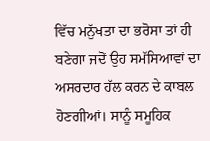ਵਿੱਚ ਮਨੁੱਖਤਾ ਦਾ ਭਰੋਸਾ ਤਾਂ ਹੀ ਬਣੇਗਾ ਜਦੋਂ ਉਹ ਸਮੱਸਿਆਵਾਂ ਦਾ ਅਸਰਦਾਰ ਹੱਲ ਕਰਨ ਦੇ ਕਾਬਲ ਹੋਣਗੀਆਂ। ਸਾਨੂੰ ਸਮੂਹਿਕ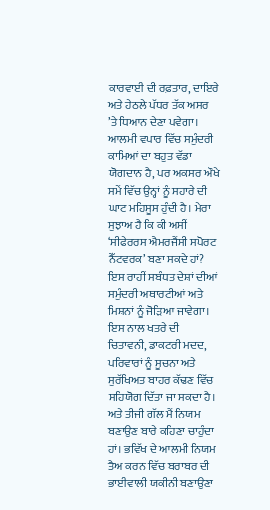ਕਾਰਵਾਈ ਦੀ ਰਫ਼ਤਾਰ, ਦਾਇਰੇ ਅਤੇ ਹੇਠਲੇ ਪੱਧਰ ਤੱਕ ਅਸਰ ’ਤੇ ਧਿਆਨ ਦੇਣਾ ਪਵੇਗਾ।
ਆਲਮੀ ਵਪਾਰ ਵਿੱਚ ਸਮੁੰਦਰੀ ਕਾਮਿਆਂ ਦਾ ਬਹੁਤ ਵੱਡਾ ਯੋਗਦਾਨ ਹੈ, ਪਰ ਅਕਸਰ ਔਖੇ ਸਮੇਂ ਵਿੱਚ ਉਨ੍ਹਾਂ ਨੂੰ ਸਹਾਰੇ ਦੀ ਘਾਟ ਮਹਿਸੂਸ ਹੁੰਦੀ ਹੈ। ਮੇਰਾ ਸੁਝਾਅ ਹੈ ਕਿ ਕੀ ਅਸੀਂ ‘ਸੀਫੇਰਰਸ ਐਮਰਜੈਂਸੀ ਸਪੋਰਟ ਨੈੱਟਵਰਕ’ ਬਣਾ ਸਕਦੇ ਹਾਂ? ਇਸ ਰਾਹੀਂ ਸਬੰਧਤ ਦੇਸ਼ਾਂ ਦੀਆਂ ਸਮੁੰਦਰੀ ਅਥਾਰਟੀਆਂ ਅਤੇ ਮਿਸ਼ਨਾਂ ਨੂੰ ਜੋੜਿਆ ਜਾਵੇਗਾ। ਇਸ ਨਾਲ ਖਤਰੇ ਦੀ ਚਿਤਾਵਨੀ, ਡਾਕਟਰੀ ਮਦਦ, ਪਰਿਵਾਰਾਂ ਨੂੰ ਸੂਚਨਾ ਅਤੇ ਸੁਰੱਖਿਅਤ ਬਾਹਰ ਕੱਢਣ ਵਿੱਚ ਸਹਿਯੋਗ ਦਿੱਤਾ ਜਾ ਸਕਦਾ ਹੈ।
ਅਤੇ ਤੀਜੀ ਗੱਲ ਮੈਂ ਨਿਯਮ ਬਣਾਉਣ ਬਾਰੇ ਕਹਿਣਾ ਚਾਹੁੰਦਾ ਹਾਂ। ਭਵਿੱਖ ਦੇ ਆਲਮੀ ਨਿਯਮ ਤੈਅ ਕਰਨ ਵਿੱਚ ਬਰਾਬਰ ਦੀ ਭਾਈਵਾਲੀ ਯਕੀਨੀ ਬਣਾਉਣਾ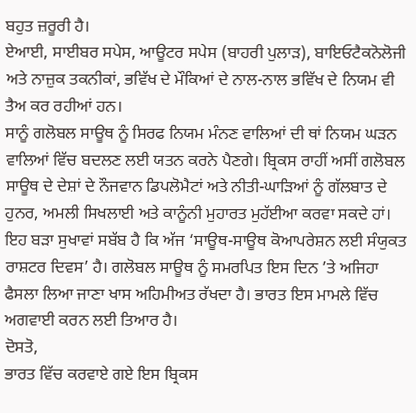ਬਹੁਤ ਜ਼ਰੂਰੀ ਹੈ।
ਏਆਈ, ਸਾਈਬਰ ਸਪੇਸ, ਆਊਟਰ ਸਪੇਸ (ਬਾਹਰੀ ਪੁਲਾੜ), ਬਾਇਓਟੈਕਨੋਲੋਜੀ ਅਤੇ ਨਾਜ਼ੁਕ ਤਕਨੀਕਾਂ, ਭਵਿੱਖ ਦੇ ਮੌਕਿਆਂ ਦੇ ਨਾਲ-ਨਾਲ ਭਵਿੱਖ ਦੇ ਨਿਯਮ ਵੀ ਤੈਅ ਕਰ ਰਹੀਆਂ ਹਨ।
ਸਾਨੂੰ ਗਲੋਬਲ ਸਾਊਥ ਨੂੰ ਸਿਰਫ ਨਿਯਮ ਮੰਨਣ ਵਾਲਿਆਂ ਦੀ ਥਾਂ ਨਿਯਮ ਘੜਨ ਵਾਲਿਆਂ ਵਿੱਚ ਬਦਲਣ ਲਈ ਯਤਨ ਕਰਨੇ ਪੈਣਗੇ। ਬ੍ਰਿਕਸ ਰਾਹੀਂ ਅਸੀਂ ਗਲੋਬਲ ਸਾਊਥ ਦੇ ਦੇਸ਼ਾਂ ਦੇ ਨੌਜਵਾਨ ਡਿਪਲੋਮੈਟਾਂ ਅਤੇ ਨੀਤੀ-ਘਾੜਿਆਂ ਨੂੰ ਗੱਲਬਾਤ ਦੇ ਹੁਨਰ, ਅਮਲੀ ਸਿਖਲਾਈ ਅਤੇ ਕਾਨੂੰਨੀ ਮੁਹਾਰਤ ਮੁਹੱਈਆ ਕਰਵਾ ਸਕਦੇ ਹਾਂ।
ਇਹ ਬੜਾ ਸੁਖਾਵਾਂ ਸਬੱਬ ਹੈ ਕਿ ਅੱਜ ‘ਸਾਊਥ-ਸਾਊਥ ਕੋਆਪਰੇਸ਼ਨ ਲਈ ਸੰਯੁਕਤ ਰਾਸ਼ਟਰ ਦਿਵਸ’ ਹੈ। ਗਲੋਬਲ ਸਾਊਥ ਨੂੰ ਸਮਰਪਿਤ ਇਸ ਦਿਨ ’ਤੇ ਅਜਿਹਾ ਫੈਸਲਾ ਲਿਆ ਜਾਣਾ ਖਾਸ ਅਹਿਮੀਅਤ ਰੱਖਦਾ ਹੈ। ਭਾਰਤ ਇਸ ਮਾਮਲੇ ਵਿੱਚ ਅਗਵਾਈ ਕਰਨ ਲਈ ਤਿਆਰ ਹੈ।
ਦੋਸਤੋ,
ਭਾਰਤ ਵਿੱਚ ਕਰਵਾਏ ਗਏ ਇਸ ਬ੍ਰਿਕਸ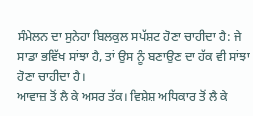ਸੰਮੇਲਨ ਦਾ ਸੁਨੇਹਾ ਬਿਲਕੁਲ ਸਪੱਸ਼ਟ ਹੋਣਾ ਚਾਹੀਦਾ ਹੈ: ਜੇ ਸਾਡਾ ਭਵਿੱਖ ਸਾਂਝਾ ਹੈ, ਤਾਂ ਉਸ ਨੂੰ ਬਣਾਉਣ ਦਾ ਹੱਕ ਵੀ ਸਾਂਝਾ ਹੋਣਾ ਚਾਹੀਦਾ ਹੈ।
ਆਵਾਜ਼ ਤੋਂ ਲੈ ਕੇ ਅਸਰ ਤੱਕ। ਵਿਸ਼ੇਸ਼ ਅਧਿਕਾਰ ਤੋਂ ਲੈ ਕੇ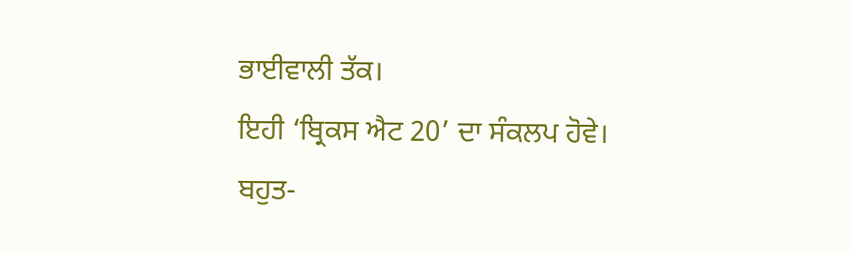ਭਾਈਵਾਲੀ ਤੱਕ।
ਇਹੀ ‘ਬ੍ਰਿਕਸ ਐਟ 20’ ਦਾ ਸੰਕਲਪ ਹੋਵੇ।
ਬਹੁਤ-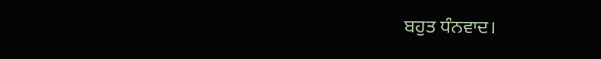ਬਹੁਤ ਧੰਨਵਾਦ।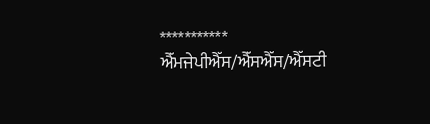***********
ਐੱਮਜੇਪੀਐੱਸ/ਐੱਸਐੱਸ/ਐੱਸਟੀ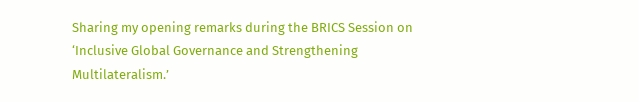Sharing my opening remarks during the BRICS Session on ‘Inclusive Global Governance and Strengthening Multilateralism.’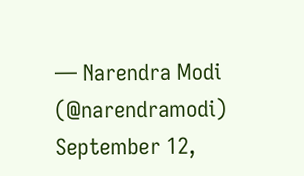— Narendra Modi (@narendramodi) September 12,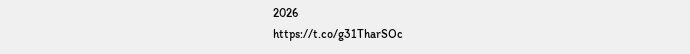2026
https://t.co/g31TharSOc